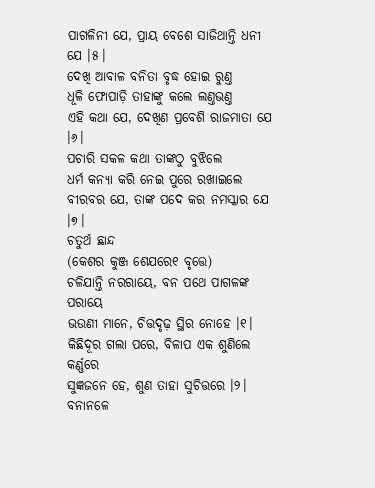ପାଗଳିନୀ ଯେ, ପ୍ରାୟ ବେଶେ ସାଜିଥାନ୍ତି ଧନୀ ଯେ ।୫।
ଦେଖି ଆବାଳ ବନିତା ବୃଦ୍ଧ ହୋଇ ରୁଣ୍ତ
ଧୂଳି ଫୋପାଡ଼ି ତାହାଙ୍କୁ କଲେ ଲଣ୍ତଭଣ୍ତ
ଏହି କଥା ଯେ, ଦେଖିଣ ପ୍ରବେଶି ରାଜମାତା ଯେ ।୬।
ପଚାରି ସକଳ କଥା ତାଙ୍କଠୁ ବୁଝିଲେ
ଧର୍ମ କନ୍ୟା କରି ନେଇ ପୁରେ ରଖାଇଲେ
ବୀରବର ଯେ, ତାଙ୍କ ପଦେ କର ନମସ୍କାର ଯେ ।୭।
ଚତୁର୍ଥ ଛାନ୍ଦ
(କେଶର କୁଞ୍ଜ ଶେଯରେ୧ ବୃତ୍ତେ)
ଚଳିଯାନ୍ତି ନରରାୟେ, ବନ ପଥେ ପାଗଳଙ୍କ ପରାୟେ
ଭଉଣୀ ମାନେ, ଚିତ୍ତଦୃଢ଼ ସ୍ଥିର ନୋହେ ।୧।
କିଛିଦୂର ଗଲା ପରେ, ବିଳାପ ଏକ ଶୁଣିଲେ କର୍ଣ୍ଣରେ
ସୁଜ୍ଞଜନେ ହେ, ଶୁଣ ତାହା ସୁଚିତ୍ତରେ ।୨।
ବନାନଳେ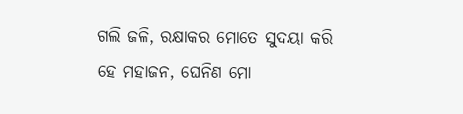ଗଲି ଜଳି, ରକ୍ଷାକର ମୋତେ ସୁଦୟା କରି
ହେ ମହାଜନ, ଘେନିଣ ମୋ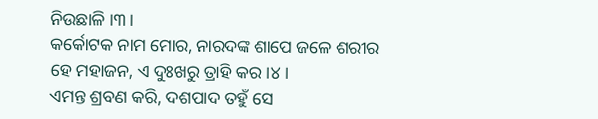ନିଉଛାଳି ।୩।
କର୍କୋଟକ ନାମ ମୋର, ନାରଦଙ୍କ ଶାପେ ଜଳେ ଶରୀର
ହେ ମହାଜନ, ଏ ଦୁଃଖରୁ ତ୍ରାହି କର ।୪।
ଏମନ୍ତ ଶ୍ରବଣ କରି, ଦଶପାଦ ତହୁଁ ସେ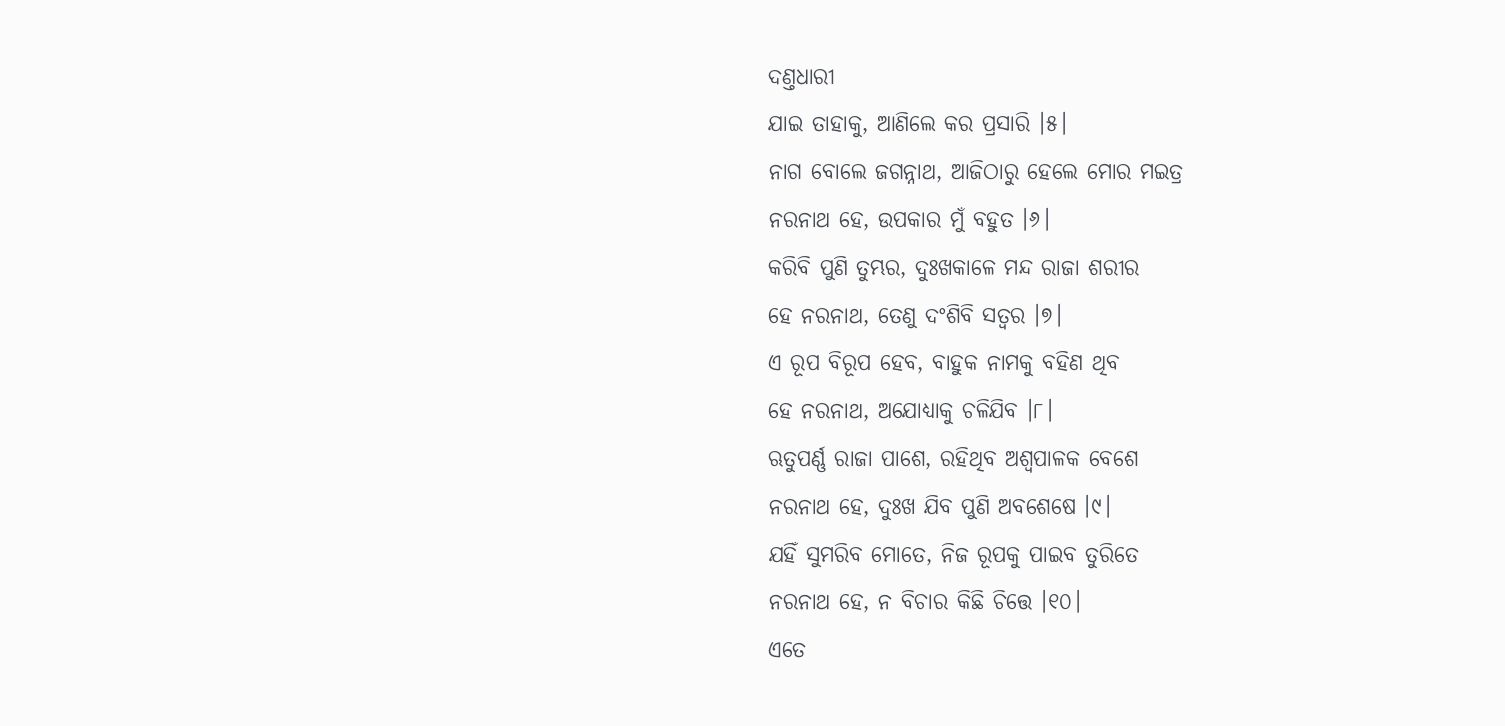ଦଣ୍ତଧାରୀ
ଯାଇ ତାହାକୁ, ଆଣିଲେ କର ପ୍ରସାରି ।୫।
ନାଗ ବୋଲେ ଜଗନ୍ନାଥ, ଆଜିଠାରୁ ହେଲେ ମୋର ମଇତ୍ର
ନରନାଥ ହେ, ଉପକାର ମୁଁ ବହୁତ ।୬।
କରିବି ପୁଣି ତୁମ୍ଭର, ଦୁଃଖକାଳେ ମନ୍ଦ ରାଜା ଶରୀର
ହେ ନରନାଥ, ତେଣୁ ଦଂଶିବି ସତ୍ୱର ।୭।
ଏ ରୂପ ବିରୂପ ହେବ, ବାହୁକ ନାମକୁ ବହିଣ ଥିବ
ହେ ନରନାଥ, ଅଯୋଧ୍ୟାକୁ ଚଳିଯିବ ।୮।
ଋତୁପର୍ଣ୍ଣ ରାଜା ପାଶେ, ରହିଥିବ ଅଶ୍ୱପାଳକ ବେଶେ
ନରନାଥ ହେ, ଦୁଃଖ ଯିବ ପୁଣି ଅବଶେଷେ ।୯।
ଯହିଁ ସୁମରିବ ମୋତେ, ନିଜ ରୂପକୁ ପାଇବ ତୁରିତେ
ନରନାଥ ହେ, ନ ବିଚାର କିଛି ଚିତ୍ତେ ।୧୦।
ଏତେ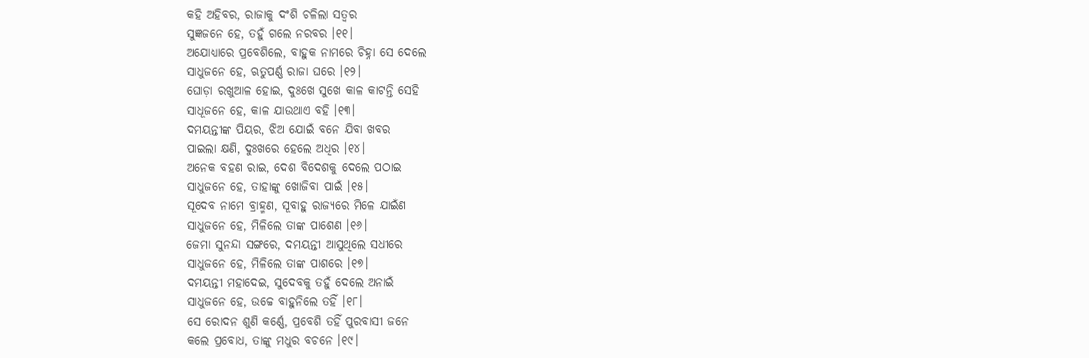କହି ଅହିବର, ରାଜାକୁ ଦଂଶି ଚଳିଲା ସତ୍ୱର
ସୁଜ୍ଞଜନେ ହେ, ତହୁଁ ଗଲେ ନରବର ।୧୧।
ଅଯୋଧ୍ୟାରେ ପ୍ରବେଶିଲେ, ବାହୁକ ନାମରେ ଚିହ୍ନା ସେ ଦେଲେ
ସାଧୁଜନେ ହେ, ଋତୁପର୍ଣ୍ଣ ରାଜା ଘରେ ।୧୨।
ଘୋଡ଼ା ରଖୁଆଳ ହୋଇ, ଦୁଃଖେ ସୁଖେ କାଳ କାଟନ୍ତି ସେହି
ସାଧୂଜନେ ହେ, କାଳ ଯାଉଥାଏ ବହି ।୧୩।
ଦମୟନ୍ତୀଙ୍କ ପିୟର, ଝିଅ ଯୋଇଁ ବନେ ଯିବା ଖବର
ପାଇଲା କ୍ଷଣି, ଦୁଃଖରେ ହେଲେ ଅଧିର ।୧୪।
ଅନେକ ବହଣ ରାଇ, ଦେଶ ବିଦେଶକୁ ଦେଲେ ପଠାଇ
ସାଧୁଜନେ ହେ, ତାହାଙ୍କୁ ଖୋଜିବା ପାଇଁ ।୧୫।
ସୂଦେବ ନାମେ ବ୍ରାହ୍ମଣ, ସୂବାହୁ ରାଜ୍ୟରେ ମିଳେ ଯାଇଁଣ
ସାଧୁଜନେ ହେ, ମିଳିଲେ ତାଙ୍କ ପାଶେଣ ।୧୬।
ଜେମା ସୁନନ୍ଦା ସଙ୍ଗରେ, ଦମୟନ୍ତୀ ଆସୁଥିଲେ ସଧୀରେ
ସାଧୁଜନେ ହେ, ମିଳିଲେ ତାଙ୍କ ପାଶରେ ।୧୭।
ଦମୟନ୍ତୀ ମହାଦେଇ, ସୁଦେବକୁ ତହୁଁ ଦେଲେ ଅନାଇଁ
ସାଧୁଜନେ ହେ, ଉଚ୍ଚେ ବାହୁନିଲେ ତହିଁ ।୧୮।
ସେ ରୋଦନ ଶୁଣି କର୍ଣ୍ଣେ, ପ୍ରବେଶି ତହିଁ ପୁରବାସୀ ଜନେ
କଲେ ପ୍ରବୋଧ, ତାଙ୍କୁ ମଧୁର ବଚନେ ।୧୯।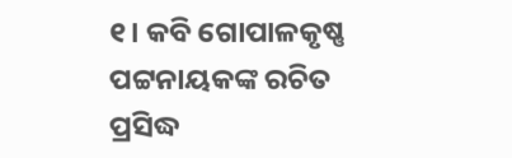୧। କବି ଗୋପାଳକୃଷ୍ଣ ପଟ୍ଟନାୟକଙ୍କ ରଚିତ ପ୍ରସିଦ୍ଧ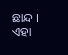ଛାନ୍ଦ । ଏହା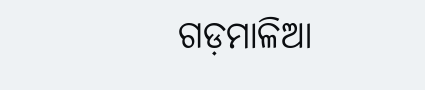ଗଡ଼ମାଳିଆ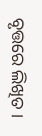ବୃତ୍ତରେ ଲିଖିତ ।